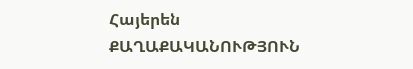Հայերեն
ՔԱՂԱՔԱԿԱՆՈՒԹՅՈՒՆ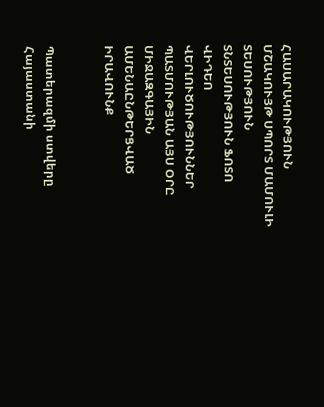ՀԱՍԱՐԱԿՈՒԹՅՈՒՆ ՄՇԱԿՈՒՅԹ ՍՊՈՐՏ ՄԱՄՈՒԼԻ ՏԵՍՈՒԹՅՈՒՆ ՏՆՏԵՍՈՒԹՅՈՒՆ ՖՈՏՈ ՎԻԴԵՈ ՎԵՐԼՈՒԾՈՒԹՅՈՒՆՆԵՐ ՊԱՏՄՈՒԹՅԱՆ ԱՅՍ ՕՐԸ ՄԻՋԱԶԳԱՅԻՆ ԱՄԵՆԱԸՆԹԵՐՑՎԱԾ ԻՐԱՎՈՒՆՔ


Պատերազմի ստվերը Հայաստանի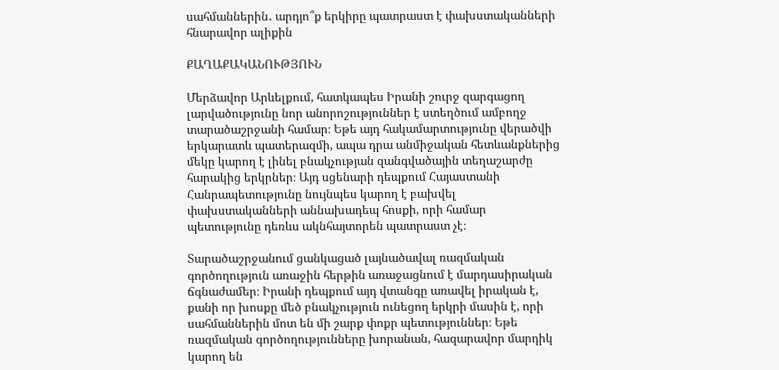սահմաններին․ արդյո՞ք երկիրը պատրաստ է փախստականների հնարավոր ալիքին

ՔԱՂԱՔԱԿԱՆՈՒԹՅՈՒՆ

Մերձավոր Արևելքում, հատկապես Իրանի շուրջ զարգացող լարվածությունը նոր անորոշություններ է ստեղծում ամբողջ տարածաշրջանի համար։ Եթե այդ հակամարտությունը վերածվի երկարատև պատերազմի, ապա դրա անմիջական հետևանքներից մեկը կարող է լինել բնակչության զանգվածային տեղաշարժը հարակից երկրներ։ Այդ սցենարի դեպքում Հայաստանի Հանրապետությունը նույնպես կարող է բախվել փախստականների աննախադեպ հոսքի, որի համար պետությունը դեռևս ակնհայտորեն պատրաստ չէ։

Տարածաշրջանում ցանկացած լայնածավալ ռազմական գործողություն առաջին հերթին առաջացնում է մարդասիրական ճգնաժամեր։ Իրանի դեպքում այդ վտանգը առավել իրական է, քանի որ խոսքը մեծ բնակչություն ունեցող երկրի մասին է, որի սահմաններին մոտ են մի շարք փոքր պետություններ։ Եթե ռազմական գործողությունները խորանան, հազարավոր մարդիկ կարող են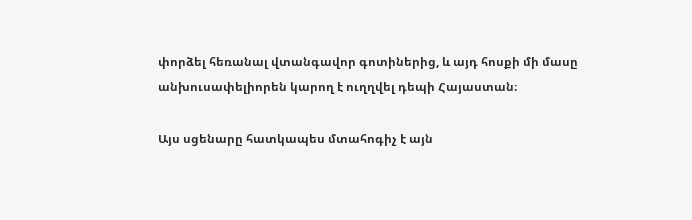փորձել հեռանալ վտանգավոր գոտիներից, և այդ հոսքի մի մասը անխուսափելիորեն կարող է ուղղվել դեպի Հայաստան։

Այս սցենարը հատկապես մտահոգիչ է այն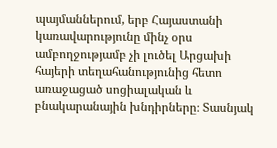պայմաններում, երբ Հայաստանի կառավարությունը մինչ օրս ամբողջությամբ չի լուծել Արցախի հայերի տեղահանությունից հետո առաջացած սոցիալական և բնակարանային խնդիրները։ Տասնյակ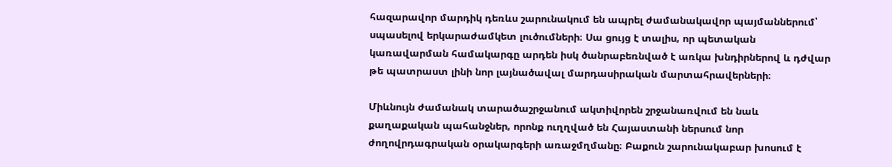հազարավոր մարդիկ դեռևս շարունակում են ապրել ժամանակավոր պայմաններում՝ սպասելով երկարաժամկետ լուծումների։ Սա ցույց է տալիս, որ պետական կառավարման համակարգը արդեն իսկ ծանրաբեռնված է առկա խնդիրներով և դժվար թե պատրաստ լինի նոր լայնածավալ մարդասիրական մարտահրավերների։

Միևնույն ժամանակ տարածաշրջանում ակտիվորեն շրջանառվում են նաև քաղաքական պահանջներ, որոնք ուղղված են Հայաստանի ներսում նոր ժողովրդագրական օրակարգերի առաջմղմանը։ Բաքուն շարունակաբար խոսում է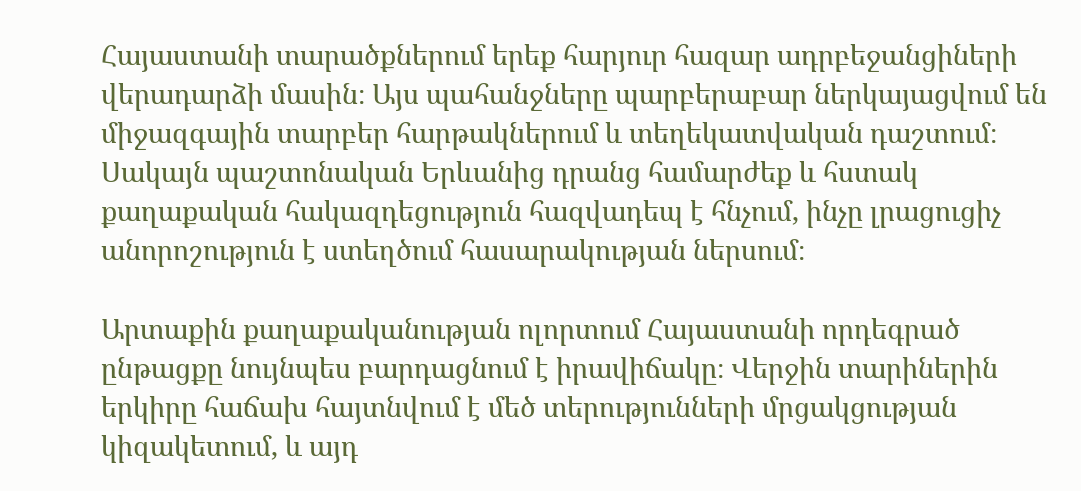Հայաստանի տարածքներում երեք հարյուր հազար ադրբեջանցիների վերադարձի մասին։ Այս պահանջները պարբերաբար ներկայացվում են միջազգային տարբեր հարթակներում և տեղեկատվական դաշտում։ Սակայն պաշտոնական Երևանից դրանց համարժեք և հստակ քաղաքական հակազդեցություն հազվադեպ է հնչում, ինչը լրացուցիչ անորոշություն է ստեղծում հասարակության ներսում։

Արտաքին քաղաքականության ոլորտում Հայաստանի որդեգրած ընթացքը նույնպես բարդացնում է իրավիճակը։ Վերջին տարիներին երկիրը հաճախ հայտնվում է մեծ տերությունների մրցակցության կիզակետում, և այդ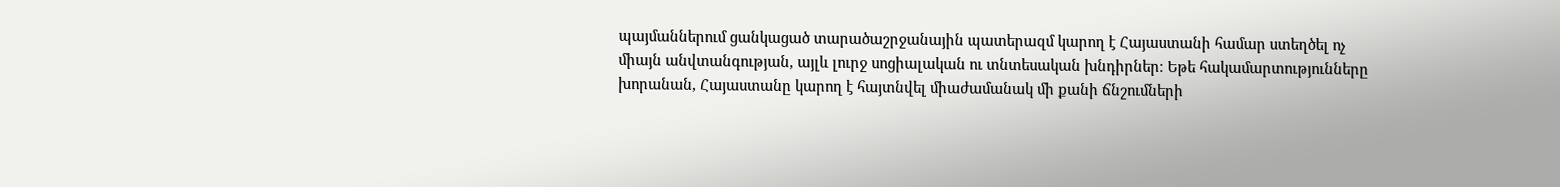պայմաններում ցանկացած տարածաշրջանային պատերազմ կարող է Հայաստանի համար ստեղծել ոչ միայն անվտանգության, այլև լուրջ սոցիալական ու տնտեսական խնդիրներ։ Եթե հակամարտությունները խորանան, Հայաստանը կարող է հայտնվել միաժամանակ մի քանի ճնշումների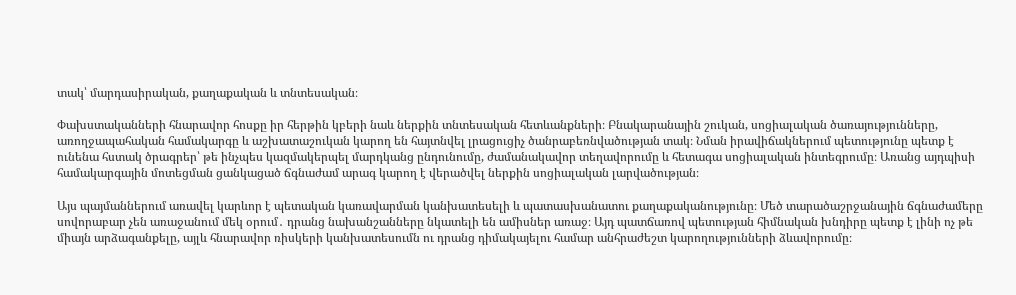տակ՝ մարդասիրական, քաղաքական և տնտեսական։

Փախստականների հնարավոր հոսքը իր հերթին կբերի նաև ներքին տնտեսական հետևանքների։ Բնակարանային շուկան, սոցիալական ծառայությունները, առողջապահական համակարգը և աշխատաշուկան կարող են հայտնվել լրացուցիչ ծանրաբեռնվածության տակ։ Նման իրավիճակներում պետությունը պետք է ունենա հստակ ծրագրեր՝ թե ինչպես կազմակերպել մարդկանց ընդունումը, ժամանակավոր տեղավորումը և հետագա սոցիալական ինտեգրումը։ Առանց այդպիսի համակարգային մոտեցման ցանկացած ճգնաժամ արագ կարող է վերածվել ներքին սոցիալական լարվածության։

Այս պայմաններում առավել կարևոր է պետական կառավարման կանխատեսելի և պատասխանատու քաղաքականությունը։ Մեծ տարածաշրջանային ճգնաժամերը սովորաբար չեն առաջանում մեկ օրում․ դրանց նախանշանները նկատելի են ամիսներ առաջ։ Այդ պատճառով պետության հիմնական խնդիրը պետք է լինի ոչ թե միայն արձագանքելը, այլև հնարավոր ռիսկերի կանխատեսումն ու դրանց դիմակայելու համար անհրաժեշտ կարողությունների ձևավորումը։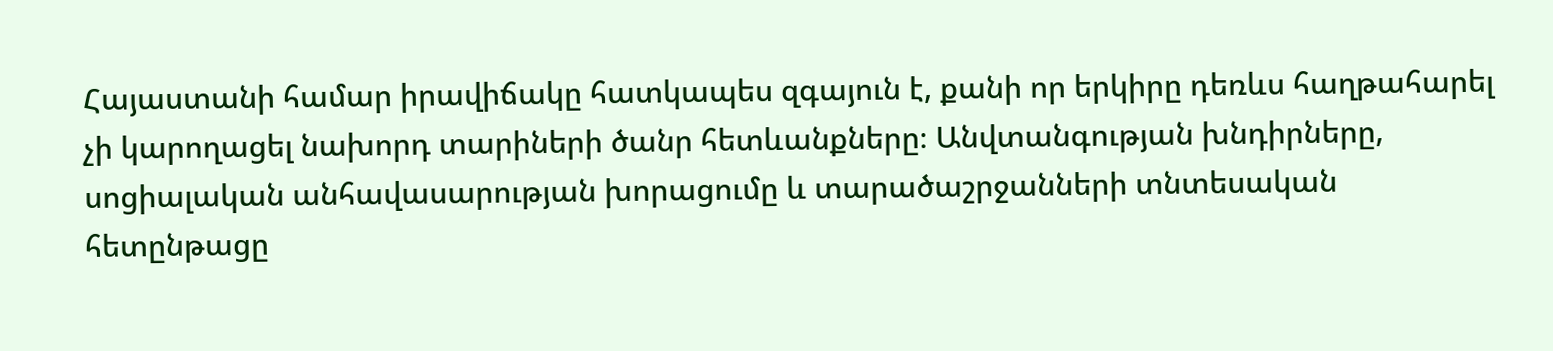Հայաստանի համար իրավիճակը հատկապես զգայուն է, քանի որ երկիրը դեռևս հաղթահարել չի կարողացել նախորդ տարիների ծանր հետևանքները։ Անվտանգության խնդիրները, սոցիալական անհավասարության խորացումը և տարածաշրջանների տնտեսական հետընթացը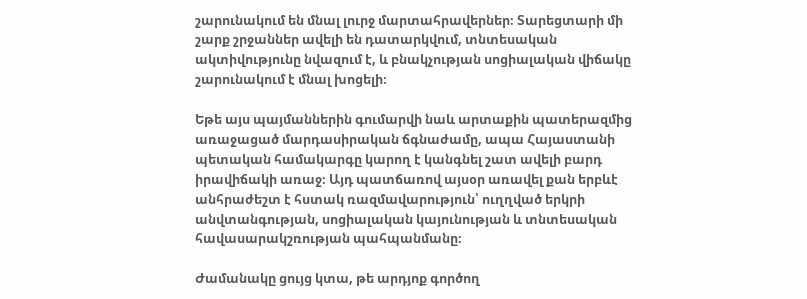շարունակում են մնալ լուրջ մարտահրավերներ։ Տարեցտարի մի շարք շրջաններ ավելի են դատարկվում, տնտեսական ակտիվությունը նվազում է, և բնակչության սոցիալական վիճակը շարունակում է մնալ խոցելի։

Եթե այս պայմաններին գումարվի նաև արտաքին պատերազմից առաջացած մարդասիրական ճգնաժամը, ապա Հայաստանի պետական համակարգը կարող է կանգնել շատ ավելի բարդ իրավիճակի առաջ։ Այդ պատճառով այսօր առավել քան երբևէ անհրաժեշտ է հստակ ռազմավարություն՝ ուղղված երկրի անվտանգության, սոցիալական կայունության և տնտեսական հավասարակշռության պահպանմանը։

Ժամանակը ցույց կտա, թե արդյոք գործող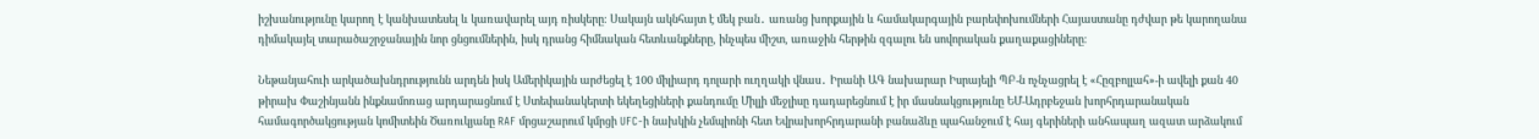իշխանությունը կարող է կանխատեսել և կառավարել այդ ռիսկերը։ Սակայն ակնհայտ է մեկ բան․ առանց խորքային և համակարգային բարեփոխումների Հայաստանը դժվար թե կարողանա դիմակայել տարածաշրջանային նոր ցնցումներին, իսկ դրանց հիմնական հետևանքները, ինչպես միշտ, առաջին հերթին զգալու են սովորական քաղաքացիները։

Նեթանյահուի արկածախնդրությունն արդեն իսկ Ամերիկային արժեցել է 100 միլիարդ դոլարի ուղղակի վնաս․ Իրանի ԱԳ նախարար Իսրայելի ՊԲ-ն ոչնչացրել է «Հըզբոլլահ»-ի ավելի քան 40 թիրախ Փաշինյանն ինքնամոռաց արդարացնում է Ստեփանակերտի եկեղեցիների քանդումը Միլլի մեջլիսը դադարեցնում է իր մասնակցությունը ԵՄ-Ադրբեջան խորհրդարանական համագործակցության կոմիտեին Ծառուկյանը RAF մրցաշարում կմրցի UFC-ի նախկին չեմպիոնի հետ Եվրախորհրդարանի բանաձևը պահանջում է հայ գերիների անհապաղ ազատ արձակում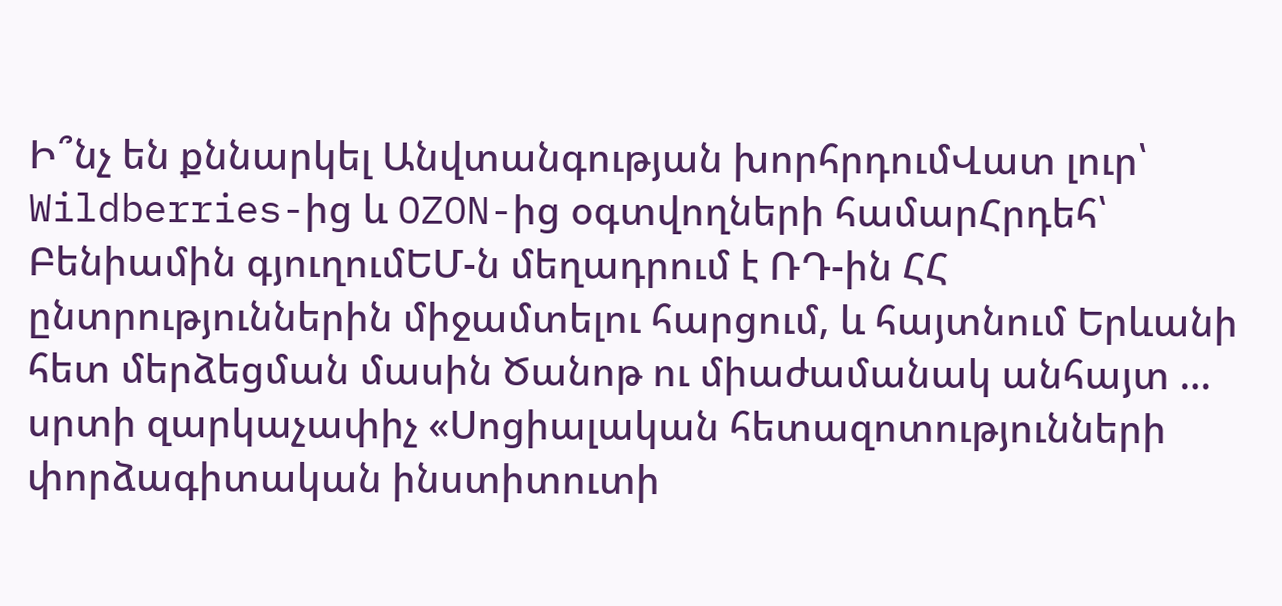Ի՞նչ են քննարկել Անվտանգության խորհրդումՎատ լուր՝ Wildberries-ից և OZON-ից օգտվողների համարՀրդեհ՝ Բենիամին գյուղումԵՄ-ն մեղադրում է ՌԴ-ին ՀՀ ընտրություններին միջամտելու հարցում, և հայտնում Երևանի հետ մերձեցման մասին Ծանոթ ու միաժամանակ անհայտ … սրտի զարկաչափիչ «Սոցիալական հետազոտությունների փորձագիտական ինստիտուտի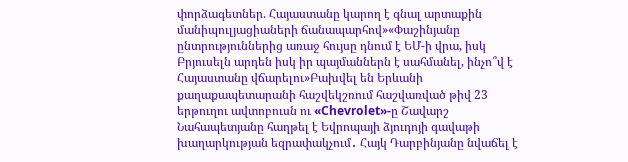փորձագետներ. Հայաստանը կարող է գնալ արտաքին մանիպուլյացիաների ճանապարհով»«Փաշինյանը ընտրություններից առաջ հույսը դնում է ԵՄ-ի վրա, իսկ Բրյուսելն արդեն իսկ իր պայմաններն է սահմանել, ինչո՞վ է Հայաստանը վճարելու»Բախվել են Երևանի քաղաքապետարանի հաշվեկշռում հաշվառված թիվ 23 երթուղու ավտոբուսն ու «Chevrolet»-ը Շավարշ Նահապետյանը հաղթել է Եվրոպայի ձյուդոյի գավաթի խաղարկության եզրափակչում․ Հայկ Դարբինյանը նվաճել է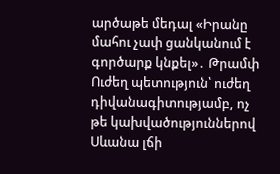արծաթե մեդալ «Իրանը մահու չափ ցանկանում է գործարք կնքել»․ Թրամփ Ուժեղ պետություն՝ ուժեղ դիվանագիտությամբ, ոչ թե կախվածություններով Սևանա լճի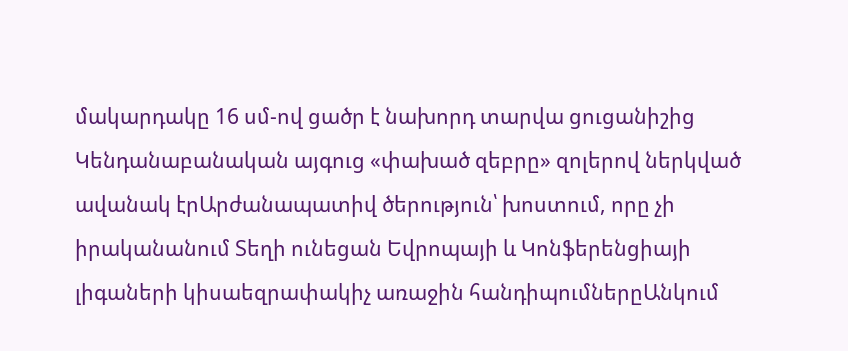մակարդակը 16 սմ-ով ցածր է նախորդ տարվա ցուցանիշից Կենդանաբանական այգուց «փախած զեբրը» զոլերով ներկված ավանակ էրԱրժանապատիվ ծերություն՝ խոստում, որը չի իրականանում Տեղի ունեցան Եվրոպայի և Կոնֆերենցիայի լիգաների կիսաեզրափակիչ առաջին հանդիպումներըԱնկում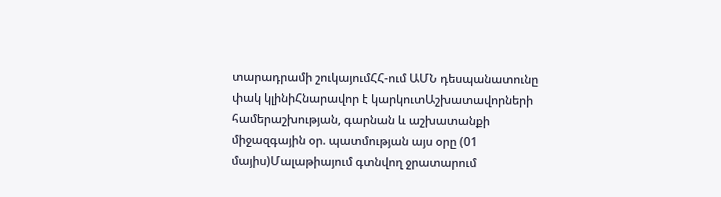տարադրամի շուկայումՀՀ-ում ԱՄՆ դեսպանատունը փակ կլինիՀնարավոր է կարկուտԱշխատավորների համերաշխության, գարնան և աշխատանքի միջազգային օր. պատմության այս օրը (01 մայիս)Մալաթիայում գտնվող ջրատարում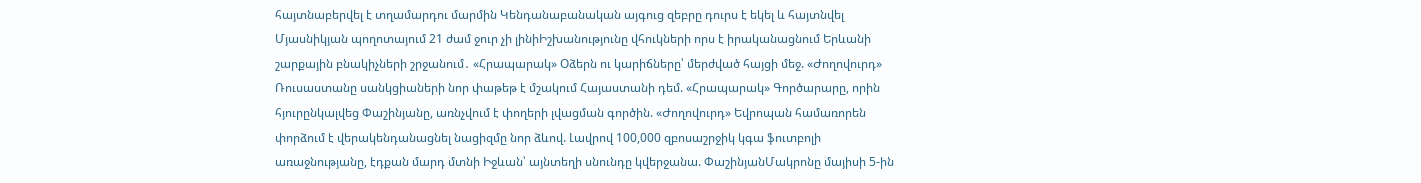հայտնաբերվել է տղամարդու մարմին Կենդանաբանական այգուց զեբրը դուրս է եկել և հայտնվել Մյասնիկյան պողոտայում 21 ժամ ջուր չի լինիԻշխանությունը վհուկների որս է իրականացնում Երևանի շարքային բնակիչների շրջանում․ «Հրապարակ» Օձերն ու կարիճները՝ մերժված հայցի մեջ. «Ժողովուրդ» Ռուսաստանը սանկցիաների նոր փաթեթ է մշակում Հայաստանի դեմ. «Հրապարակ» Գործարարը, որին հյուրընկալվեց Փաշինյանը, առնչվում է փողերի լվացման գործին. «Ժողովուրդ» Եվրոպան համառորեն փորձում է վերակենդանացնել նացիզմը նոր ձևով. Լավրով 100,000 զբոսաշրջիկ կգա ֆուտբոլի առաջնությանը, էդքան մարդ մտնի Իջևան՝ այնտեղի սնունդը կվերջանա. ՓաշինյանՄակրոնը մայիսի 5-ին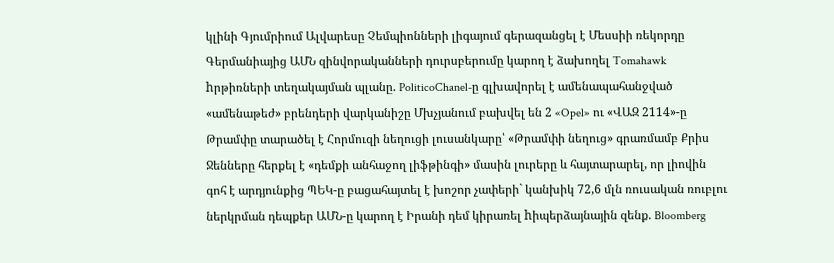կլինի Գյումրիում Ալվարեսը Չեմպիոնների լիգայում գերազանցել է Մեսսիի ռեկորդը Գերմանիայից ԱՄՆ զինվորականների դուրսբերումը կարող է ձախողել Tomahawk hրթիռների տեղակայման պլանը. PoliticoChanel-ը գլխավորել է ամենապահանջված «ամենաթեժ» բրենդերի վարկանիշը Մխչյանում բախվել են 2 «Opel» ու «ՎԱԶ 2114»-ը Թրամփը տարածել է Հորմուզի նեղուցի լուսանկարը՝ «Թրամփի նեղուց» գրառմամբ Քրիս Ջենները հերքել է «դեմքի անհաջող լիֆթինգի» մասին լուրերը և հայտարարել, որ լիովին գոհ է արդյունքից ՊԵԿ-ը բացահայտել է խոշոր չափերի` կանխիկ 72,6 մլն ռուսական ռուբլու ներկրման դեպքեր ԱՄՆ-ը կարող է Իրանի դեմ կիրառել hիպերձայնային զենք. Bloomberg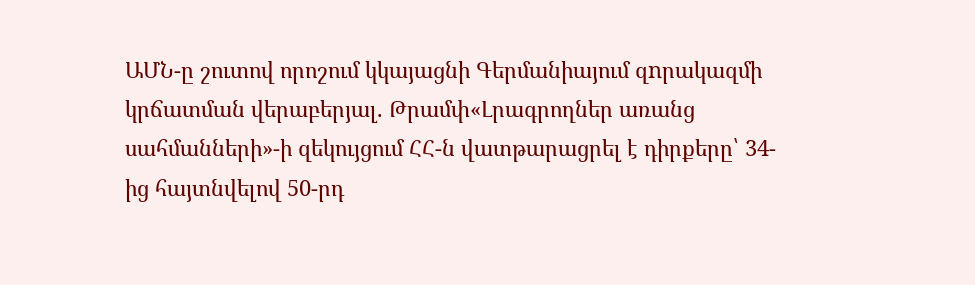ԱՄՆ-ը շուտով որոշում կկայացնի Գերմանիայում զnրակազմի կրճատման վերաբերյալ. Թրամփ«Լրագրողներ առանց սահմանների»-ի զեկույցում ՀՀ-ն վատթարացրել է դիրքերը՝ 34-ից հայտնվելով 50-րդ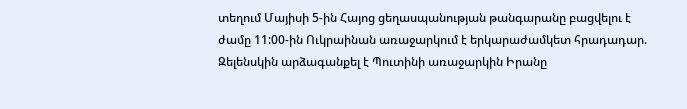տեղում Մայիսի 5-ին Հայոց ցեղասպանության թանգարանը բացվելու է ժամը 11:00-ին Ուկրաինան առաջարկում է երկարաժամկետ հրադադար. Զելենսկին արձագանքել է Պուտինի առաջարկին Իրանը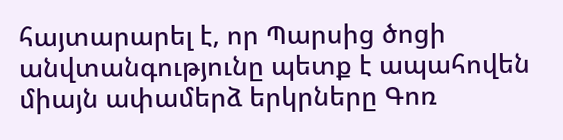հայտարարել է, որ Պարսից ծոցի անվտանգությունը պետք է ապահովեն միայն ափամերձ երկրները Գոռ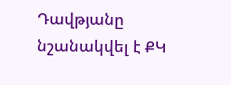Դավթյանը նշանակվել է ՔԿ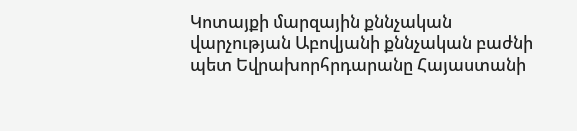Կոտայքի մարզային քննչական վարչության Աբովյանի քննչական բաժնի պետ Եվրախորհրդարանը Հայաստանի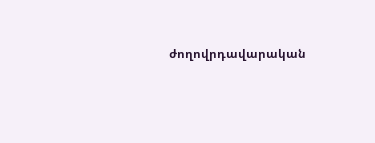ժողովրդավարական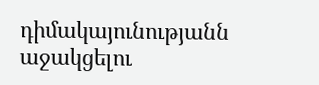դիմակայունությանն աջակցելու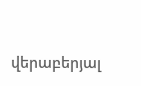վերաբերյալ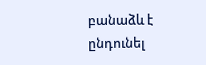բանաձև է ընդունել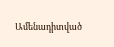Ամենադիտված